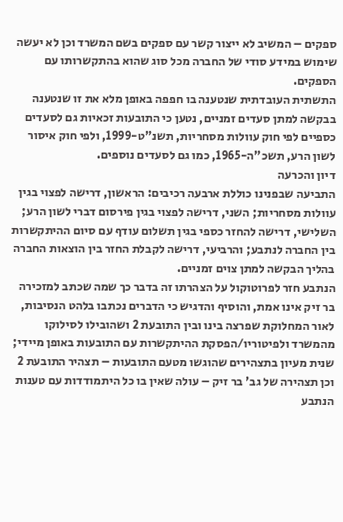ספקים – המשיב לא ייצור קשר עם ספקים בשם המשרד וכן לא יעשה שימוש במידע סודי של החברה מכל סוג שהוא בהתקשרותו עם הספקים.
התשתית העובדתית שנטענה בו חפפה באופן מלא את זו שנטענה בבקשה למתן סעדים זמניים, נטען כי התובעות זכאיות גם לסעדים כספיים לפי חוק עוולות מסחריות, תשנ"ט-1999, ולפי חוק איסור לשון הרע, תשכ"ה-1965, כמו גם לסעדים נוספים.
דיון והכרעה
התביעה שבפנינו כוללת ארבעה רכיבים: הראשון, דרישה לפצוי בגין עוולות מסחריות; השני, דרישה לפצוי בגין פירסום דברי לשון הרע; השלישי, דרישה להחזר כספי בגין תשלום עודף עם סיום ההיתקשרות בין החברה לנתבע; והרביעי, דרישה לקבלת החזר בין הוצאות החברה בהליך הבקשה למתן צוים זמניים.
הנתבע חזר לפרוטוקול על הצהרתו זה בדבר כך שמה שכתב למזכירה בר זיק אינו אמת, והוסיף והדגיש כי הדברים נכתבו בלהט הנסיבות, לאור המחלוקת שפרצה בינו ובין התובעת 2 ושהובילו לסילוקו מהמשרד ולפיטוריו/הפסקת ההיתקשרות עם התובעות באופן מיידי;
שנית מעיון בתצהירים שהוגשו מטעם התובעות – תצהיר התובעת 2 וכן תצהירה של גב' בר זיק – עולה שאין בו כל היתמודדות עם טענות הנתבע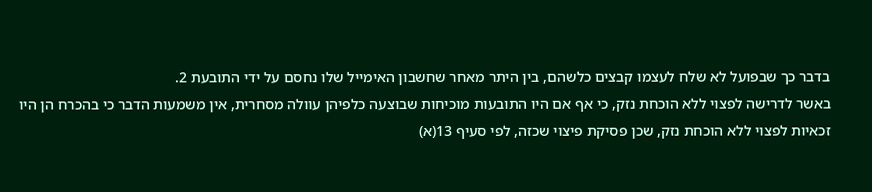בדבר כך שבפועל לא שלח לעצמו קבצים כלשהם, בין היתר מאחר שחשבון האימייל שלו נחסם על ידי התובעת 2.
באשר לדרישה לפצוי ללא הוכחת נזק, כי אף אם היו התובעות מוכיחות שבוצעה כלפיהן עוולה מסחרית, אין משמעות הדבר כי בהכרח הן היו זכאיות לפצוי ללא הוכחת נזק, שכן פסיקת פיצוי שכזה, לפי סעיף 13(א)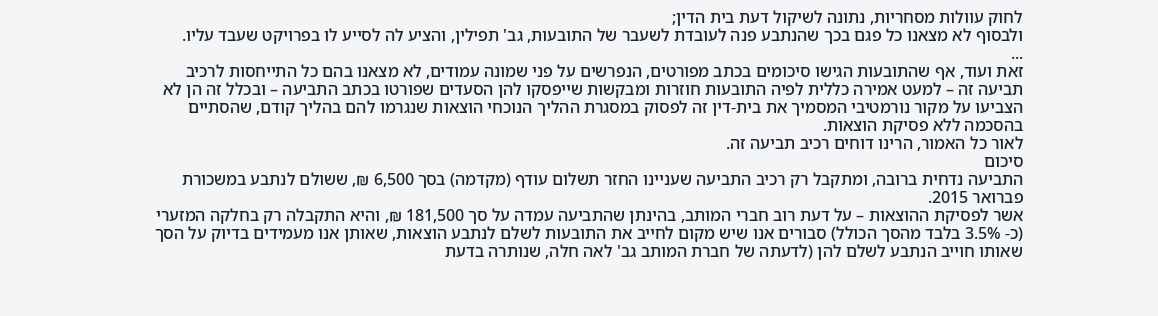לחוק עוולות מסחריות, נתונה לשיקול דעת בית הדין;
ולבסוף לא מצאנו כל פגם בכך שהנתבע פנה לעובדת לשעבר של התובעות, גב' תפילין, והציע לה לסייע לו בפרויקט שעבד עליו.
...
זאת ועוד, אף שהתובעות הגישו סיכומים בכתב מפורטים, הנפרשים על פני שמונה עמודים, לא מצאנו בהם כל התייחסות לרכיב תביעה זה – למעט אמירה כללית לפיה התובעות חוזרות ומבקשות שייפסקו להן הסעדים שפורטו בכתב התביעה – ובכלל זה הן לא הצביעו על מקור נורמטיבי המסמיך את בית-דין זה לפסוק במסגרת ההליך הנוכחי הוצאות שנגרמו להם בהליך קודם, שהסתיים בהסכמה ללא פסיקת הוצאות.
לאור כל האמור, הרינו דוחים רכיב תביעה זה.
סיכום
התביעה נדחית ברובה, ומתקבל רק רכיב התביעה שעניינו החזר תשלום עודף (מקדמה) בסך 6,500 ₪, ששולם לנתבע במשכורת פברואר 2015.
אשר לפסיקת ההוצאות – על דעת רוב חברי המותב, בהינתן שהתביעה עמדה על סך 181,500 ₪, והיא התקבלה רק בחלקה המזערי (כ- 3.5% בלבד מהסך הכולל) סבורים אנו שיש מקום לחייב את התובעות לשלם לנתבע הוצאות, שאותן אנו מעמידים בדיוק על הסך שאותו חוייב הנתבע לשלם להן (לדעתה של חברת המותב גב' לאה חלה, שנותרה בדעת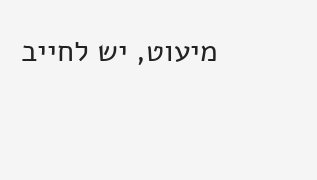מיעוט, יש לחייב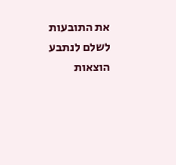את התובעות לשלם לנתבע הוצאות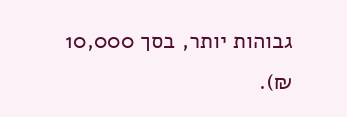גבוהות יותר, בסך 10,000 ₪).